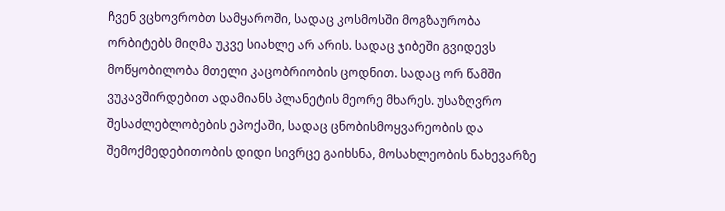ჩვენ ვცხოვრობთ სამყაროში, სადაც კოსმოსში მოგზაურობა ორბიტებს მიღმა უკვე სიახლე არ არის. სადაც ჯიბეში გვიდევს მოწყობილობა მთელი კაცობრიობის ცოდნით. სადაც ორ წამში ვუკავშირდებით ადამიანს პლანეტის მეორე მხარეს. უსაზღვრო შესაძლებლობების ეპოქაში, სადაც ცნობისმოყვარეობის და შემოქმედებითობის დიდი სივრცე გაიხსნა, მოსახლეობის ნახევარზე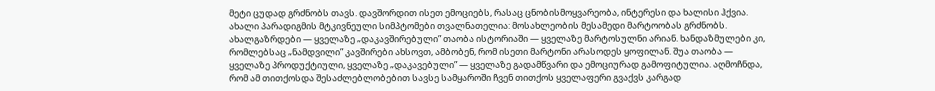მეტი ცუდად გრძნობს თავს. დავშორდით ისეთ ემოციებს, რასაც ცნობისმოყვარეობა, ინტერესი და ხალისი ჰქვია.
ახალი პარადიგმის მტკივნეული სიმპტომები თვალნათელია: მოსახლეობის მესამედი მარტოობას გრძნობს. ახალგაზრდები — ყველაზე „დაკავშირებული” თაობა ისტორიაში — ყველაზე მარტოსულნი არიან. ხანდაზმულები კი, რომლებსაც „ნამდვილი” კავშირები ახსოვთ, ამბობენ, რომ ისეთი მარტონი არასოდეს ყოფილან. შუა თაობა — ყველაზე პროდუქტიული, ყველაზე „დაკავებული” — ყველაზე გადამწვარი და ემოციურად გამოფიტულია. აღმოჩნდა, რომ ამ თითქოსდა შესაძლებლობებით სავსე სამყაროში ჩვენ თითქოს ყველაფერი გვაქვს კარგად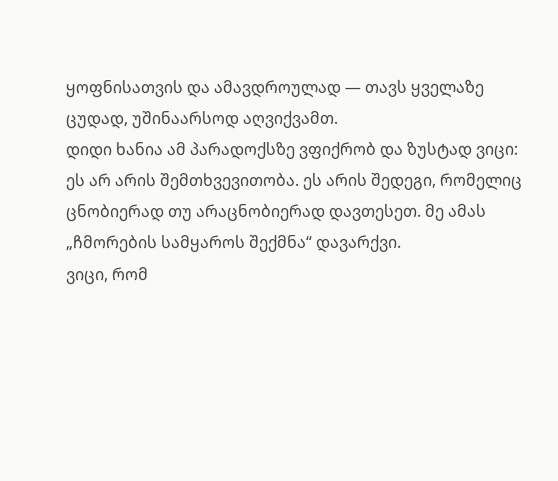ყოფნისათვის და ამავდროულად — თავს ყველაზე ცუდად, უშინაარსოდ აღვიქვამთ.
დიდი ხანია ამ პარადოქსზე ვფიქრობ და ზუსტად ვიცი: ეს არ არის შემთხვევითობა. ეს არის შედეგი, რომელიც ცნობიერად თუ არაცნობიერად დავთესეთ. მე ამას „ჩმორების სამყაროს შექმნა“ დავარქვი.
ვიცი, რომ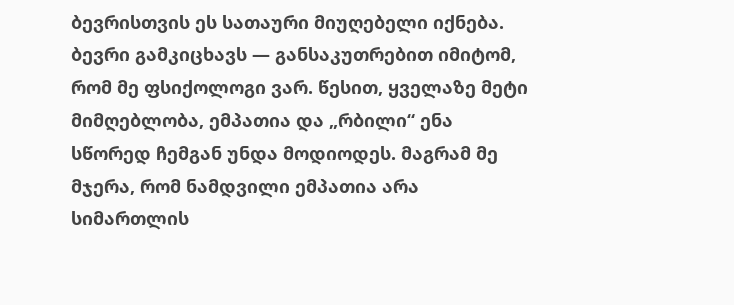ბევრისთვის ეს სათაური მიუღებელი იქნება. ბევრი გამკიცხავს — განსაკუთრებით იმიტომ, რომ მე ფსიქოლოგი ვარ. წესით, ყველაზე მეტი მიმღებლობა, ემპათია და „რბილი“ ენა სწორედ ჩემგან უნდა მოდიოდეს. მაგრამ მე მჯერა, რომ ნამდვილი ემპათია არა სიმართლის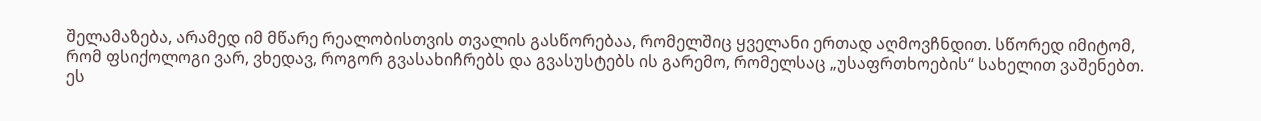შელამაზება, არამედ იმ მწარე რეალობისთვის თვალის გასწორებაა, რომელშიც ყველანი ერთად აღმოვჩნდით. სწორედ იმიტომ, რომ ფსიქოლოგი ვარ, ვხედავ, როგორ გვასახიჩრებს და გვასუსტებს ის გარემო, რომელსაც „უსაფრთხოების“ სახელით ვაშენებთ.
ეს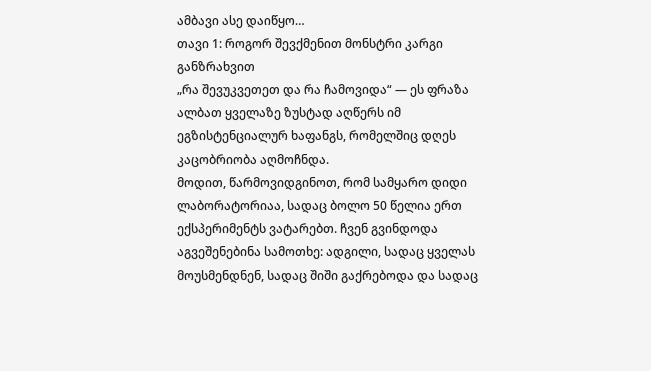ამბავი ასე დაიწყო…
თავი 1: როგორ შევქმენით მონსტრი კარგი განზრახვით
„რა შევუკვეთეთ და რა ჩამოვიდა“ — ეს ფრაზა ალბათ ყველაზე ზუსტად აღწერს იმ ეგზისტენციალურ ხაფანგს, რომელშიც დღეს კაცობრიობა აღმოჩნდა.
მოდით, წარმოვიდგინოთ, რომ სამყარო დიდი ლაბორატორიაა, სადაც ბოლო 50 წელია ერთ ექსპერიმენტს ვატარებთ. ჩვენ გვინდოდა აგვეშენებინა სამოთხე: ადგილი, სადაც ყველას მოუსმენდნენ, სადაც შიში გაქრებოდა და სადაც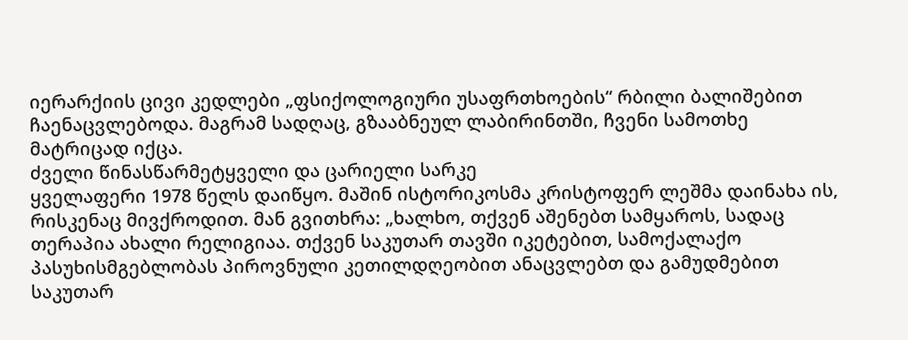იერარქიის ცივი კედლები „ფსიქოლოგიური უსაფრთხოების“ რბილი ბალიშებით ჩაენაცვლებოდა. მაგრამ სადღაც, გზააბნეულ ლაბირინთში, ჩვენი სამოთხე მატრიცად იქცა.
ძველი წინასწარმეტყველი და ცარიელი სარკე
ყველაფერი 1978 წელს დაიწყო. მაშინ ისტორიკოსმა კრისტოფერ ლეშმა დაინახა ის, რისკენაც მივქროდით. მან გვითხრა: „ხალხო, თქვენ აშენებთ სამყაროს, სადაც თერაპია ახალი რელიგიაა. თქვენ საკუთარ თავში იკეტებით, სამოქალაქო პასუხისმგებლობას პიროვნული კეთილდღეობით ანაცვლებთ და გამუდმებით საკუთარ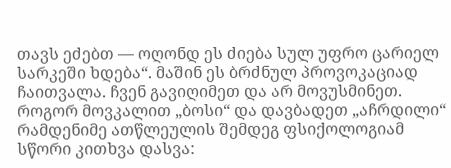თავს ეძებთ — ოღონდ ეს ძიება სულ უფრო ცარიელ სარკეში ხდება“. მაშინ ეს ბრძნულ პროვოკაციად ჩაითვალა. ჩვენ გავიღიმეთ და არ მოვუსმინეთ.
როგორ მოვკალით „ბოსი“ და დავბადეთ „აჩრდილი“
რამდენიმე ათწლეულის შემდეგ ფსიქოლოგიამ სწორი კითხვა დასვა: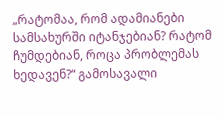„რატომაა, რომ ადამიანები სამსახურში იტანჯებიან? რატომ ჩუმდებიან, როცა პრობლემას ხედავენ?“ გამოსავალი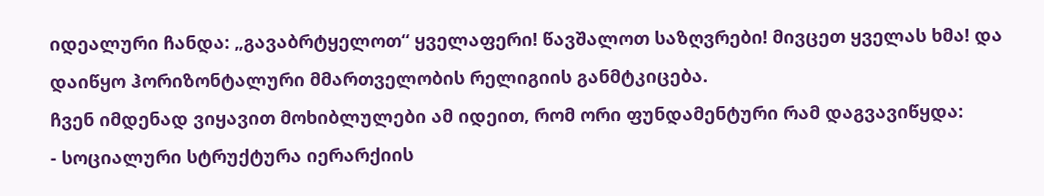იდეალური ჩანდა: „გავაბრტყელოთ“ ყველაფერი! წავშალოთ საზღვრები! მივცეთ ყველას ხმა! და დაიწყო ჰორიზონტალური მმართველობის რელიგიის განმტკიცება.
ჩვენ იმდენად ვიყავით მოხიბლულები ამ იდეით, რომ ორი ფუნდამენტური რამ დაგვავიწყდა:
- სოციალური სტრუქტურა იერარქიის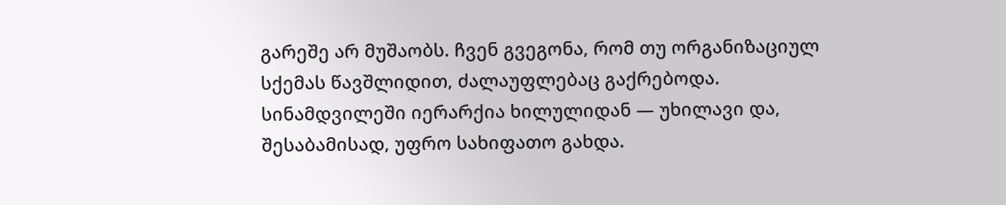გარეშე არ მუშაობს. ჩვენ გვეგონა, რომ თუ ორგანიზაციულ სქემას წავშლიდით, ძალაუფლებაც გაქრებოდა. სინამდვილეში იერარქია ხილულიდან — უხილავი და, შესაბამისად, უფრო სახიფათო გახდა.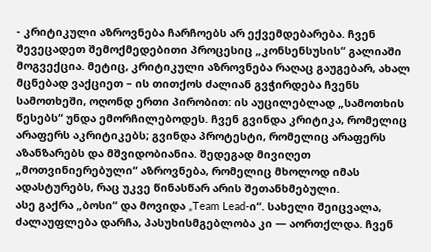- კრიტიკული აზროვნება ჩარჩოებს არ ექვემდებარება. ჩვენ შევეცადეთ შემოქმედებითი პროცესიც „კონსენსუსის“ გალიაში მოგვექცია. მეტიც, კრიტიკული აზროვნება რაღაც გაუგებარ, ახალ მცნებად ვაქციეთ – ის თითქოს ძალიან გვჭირდება ჩვენს სამოთხეში, ოღონდ ერთი პირობით: ის აუცილებლად „სამოთხის წესებს“ უნდა ემორჩილებოდეს. ჩვენ გვინდა კრიტიკა, რომელიც არაფერს აკრიტიკებს; გვინდა პროტესტი, რომელიც არაფერს აზანზარებს და მშვიდობიანია. შედეგად მივიღეთ „მოთვინიერებული“ აზროვნება, რომელიც მხოლოდ იმას ადასტურებს, რაც უკვე წინასწარ არის შეთანხმებული.
ასე გაქრა „ბოსი“ და მოვიდა „Team Lead-ი“. სახელი შეიცვალა, ძალაუფლება დარჩა, პასუხისმგებლობა კი — აორთქლდა. ჩვენ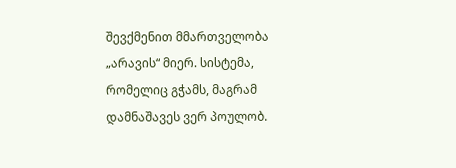შევქმენით მმართველობა „არავის“ მიერ. სისტემა, რომელიც გჭამს, მაგრამ დამნაშავეს ვერ პოულობ.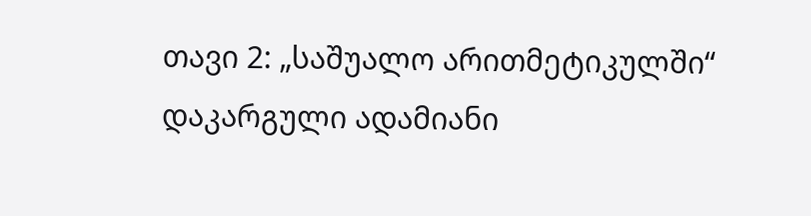თავი 2: „საშუალო არითმეტიკულში“ დაკარგული ადამიანი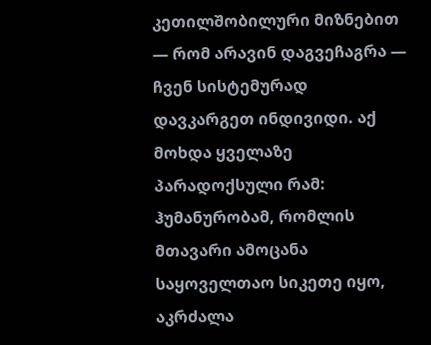კეთილშობილური მიზნებით — რომ არავინ დაგვეჩაგრა — ჩვენ სისტემურად დავკარგეთ ინდივიდი. აქ მოხდა ყველაზე პარადოქსული რამ: ჰუმანურობამ, რომლის მთავარი ამოცანა საყოველთაო სიკეთე იყო, აკრძალა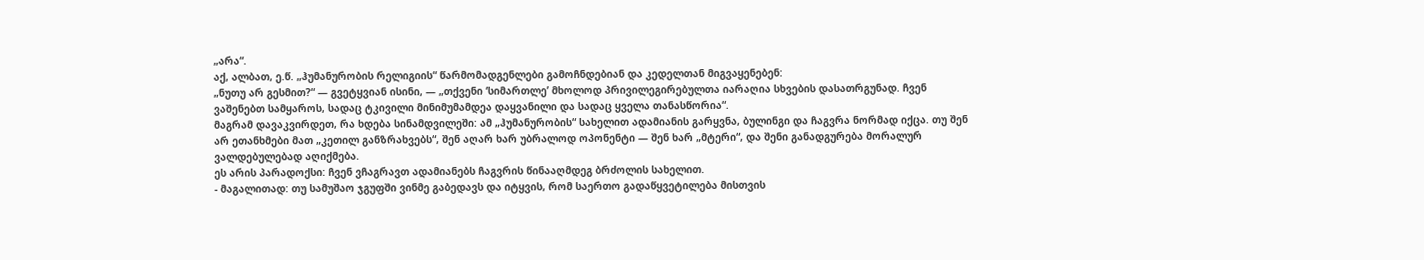„არა“.
აქ, ალბათ, ე.წ. „ჰუმანურობის რელიგიის“ წარმომადგენლები გამოჩნდებიან და კედელთან მიგვაყენებენ:
„ნუთუ არ გესმით?“ — გვეტყვიან ისინი, — „თქვენი ‘სიმართლე’ მხოლოდ პრივილეგირებულთა იარაღია სხვების დასათრგუნად. ჩვენ ვაშენებთ სამყაროს, სადაც ტკივილი მინიმუმამდეა დაყვანილი და სადაც ყველა თანასწორია“.
მაგრამ დავაკვირდეთ, რა ხდება სინამდვილეში: ამ „ჰუმანურობის“ სახელით ადამიანის გარყვნა, ბულინგი და ჩაგვრა ნორმად იქცა. თუ შენ არ ეთანხმები მათ „კეთილ განზრახვებს“, შენ აღარ ხარ უბრალოდ ოპონენტი — შენ ხარ „მტერი“, და შენი განადგურება მორალურ ვალდებულებად აღიქმება.
ეს არის პარადოქსი: ჩვენ ვჩაგრავთ ადამიანებს ჩაგვრის წინააღმდეგ ბრძოლის სახელით.
- მაგალითად: თუ სამუშაო ჯგუფში ვინმე გაბედავს და იტყვის, რომ საერთო გადაწყვეტილება მისთვის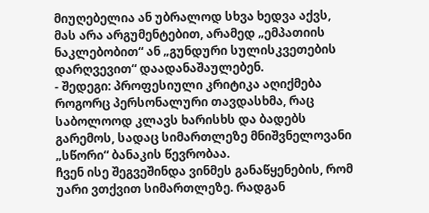მიუღებელია ან უბრალოდ სხვა ხედვა აქვს, მას არა არგუმენტებით, არამედ „ემპათიის ნაკლებობით“ ან „გუნდური სულისკვეთების დარღვევით“ დაადანაშაულებენ.
- შედეგი: პროფესიული კრიტიკა აღიქმება როგორც პერსონალური თავდასხმა, რაც საბოლოოდ კლავს ხარისხს და ბადებს გარემოს, სადაც სიმართლეზე მნიშვნელოვანი „სწორი“ ბანაკის წევრობაა.
ჩვენ ისე შეგვეშინდა ვინმეს განაწყენების, რომ უარი ვთქვით სიმართლეზე. რადგან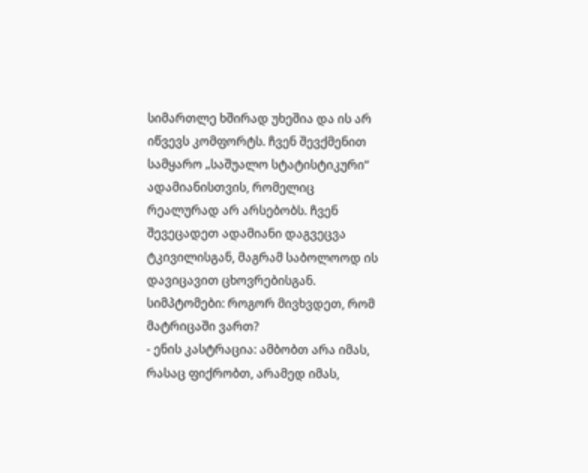სიმართლე ხშირად უხეშია და ის არ იწვევს კომფორტს. ჩვენ შევქმენით სამყარო „საშუალო სტატისტიკური“ ადამიანისთვის, რომელიც რეალურად არ არსებობს. ჩვენ შევეცადეთ ადამიანი დაგვეცვა ტკივილისგან, მაგრამ საბოლოოდ ის დავიცავით ცხოვრებისგან.
სიმპტომები: როგორ მივხვდეთ, რომ მატრიცაში ვართ?
- ენის კასტრაცია: ამბობთ არა იმას, რასაც ფიქრობთ, არამედ იმას,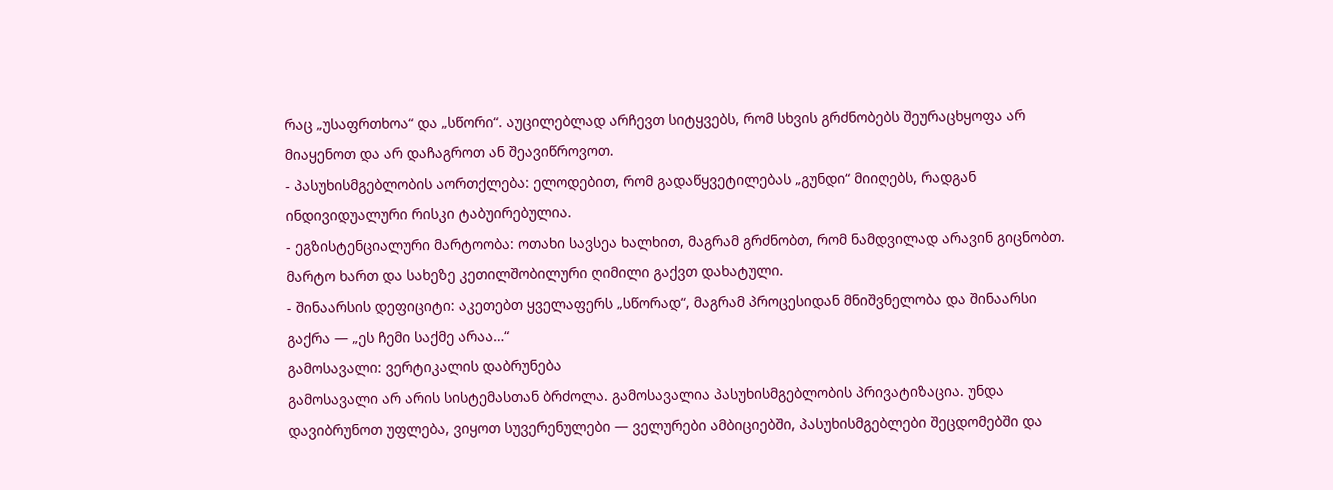რაც „უსაფრთხოა“ და „სწორი“. აუცილებლად არჩევთ სიტყვებს, რომ სხვის გრძნობებს შეურაცხყოფა არ მიაყენოთ და არ დაჩაგროთ ან შეავიწროვოთ.
- პასუხისმგებლობის აორთქლება: ელოდებით, რომ გადაწყვეტილებას „გუნდი“ მიიღებს, რადგან ინდივიდუალური რისკი ტაბუირებულია.
- ეგზისტენციალური მარტოობა: ოთახი სავსეა ხალხით, მაგრამ გრძნობთ, რომ ნამდვილად არავინ გიცნობთ. მარტო ხართ და სახეზე კეთილშობილური ღიმილი გაქვთ დახატული.
- შინაარსის დეფიციტი: აკეთებთ ყველაფერს „სწორად“, მაგრამ პროცესიდან მნიშვნელობა და შინაარსი გაქრა — „ეს ჩემი საქმე არაა…“
გამოსავალი: ვერტიკალის დაბრუნება
გამოსავალი არ არის სისტემასთან ბრძოლა. გამოსავალია პასუხისმგებლობის პრივატიზაცია. უნდა დავიბრუნოთ უფლება, ვიყოთ სუვერენულები — ველურები ამბიციებში, პასუხისმგებლები შეცდომებში და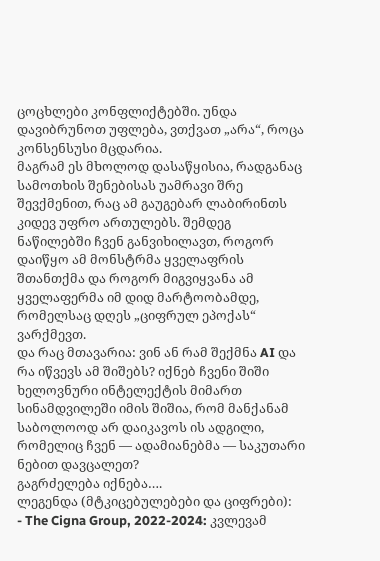ცოცხლები კონფლიქტებში. უნდა დავიბრუნოთ უფლება, ვთქვათ „არა“, როცა კონსენსუსი მცდარია.
მაგრამ ეს მხოლოდ დასაწყისია, რადგანაც სამოთხის შენებისას უამრავი შრე შევქმენით, რაც ამ გაუგებარ ლაბირინთს კიდევ უფრო ართულებს. შემდეგ ნაწილებში ჩვენ განვიხილავთ, როგორ დაიწყო ამ მონსტრმა ყველაფრის შთანთქმა და როგორ მიგვიყვანა ამ ყველაფერმა იმ დიდ მარტოობამდე, რომელსაც დღეს „ციფრულ ეპოქას“ ვარქმევთ.
და რაც მთავარია: ვინ ან რამ შექმნა AI და რა იწვევს ამ შიშებს? იქნებ ჩვენი შიში ხელოვნური ინტელექტის მიმართ სინამდვილეში იმის შიშია, რომ მანქანამ საბოლოოდ არ დაიკავოს ის ადგილი, რომელიც ჩვენ — ადამიანებმა — საკუთარი ნებით დავცალეთ?
გაგრძელება იქნება….
ლეგენდა (მტკიცებულებები და ციფრები):
- The Cigna Group, 2022-2024: კვლევამ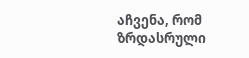აჩვენა, რომ ზრდასრული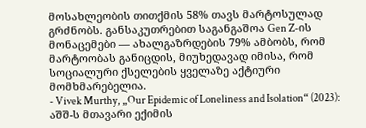მოსახლეობის თითქმის 58% თავს მარტოსულად გრძნობს. განსაკუთრებით საგანგაშოა Gen Z-ის მონაცემები — ახალგაზრდების 79% ამბობს, რომ მარტოობას განიცდის, მიუხედავად იმისა, რომ სოციალური ქსელების ყველაზე აქტიური მომხმარებელია.
- Vivek Murthy, „Our Epidemic of Loneliness and Isolation“ (2023): აშშ-ს მთავარი ექიმის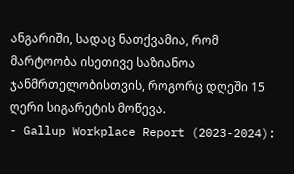ანგარიში, სადაც ნათქვამია, რომ მარტოობა ისეთივე საზიანოა ჯანმრთელობისთვის, როგორც დღეში 15 ღერი სიგარეტის მოწევა.
- Gallup Workplace Report (2023-2024):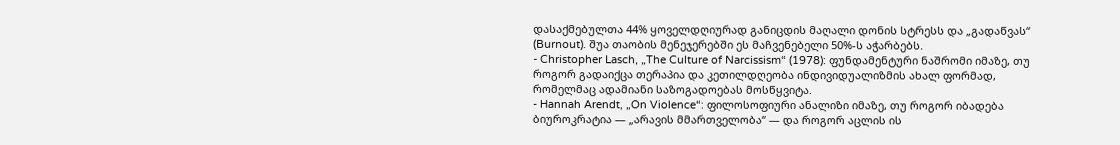დასაქმებულთა 44% ყოველდღიურად განიცდის მაღალი დონის სტრესს და „გადაწვას“ (Burnout). შუა თაობის მენეჯერებში ეს მაჩვენებელი 50%-ს აჭარბებს.
- Christopher Lasch, „The Culture of Narcissism“ (1978): ფუნდამენტური ნაშრომი იმაზე, თუ როგორ გადაიქცა თერაპია და კეთილდღეობა ინდივიდუალიზმის ახალ ფორმად, რომელმაც ადამიანი საზოგადოებას მოსწყვიტა.
- Hannah Arendt, „On Violence“: ფილოსოფიური ანალიზი იმაზე, თუ როგორ იბადება ბიუროკრატია — „არავის მმართველობა“ — და როგორ აცლის ის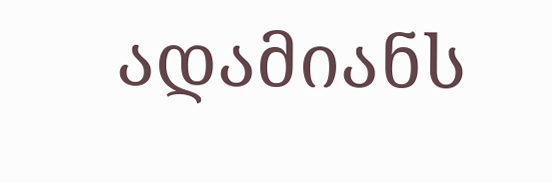ადამიანს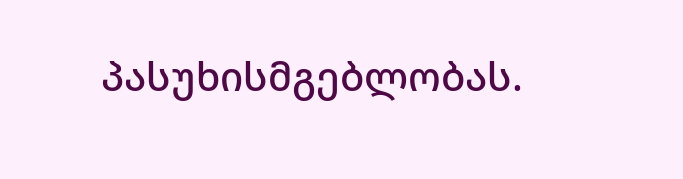პასუხისმგებლობას.